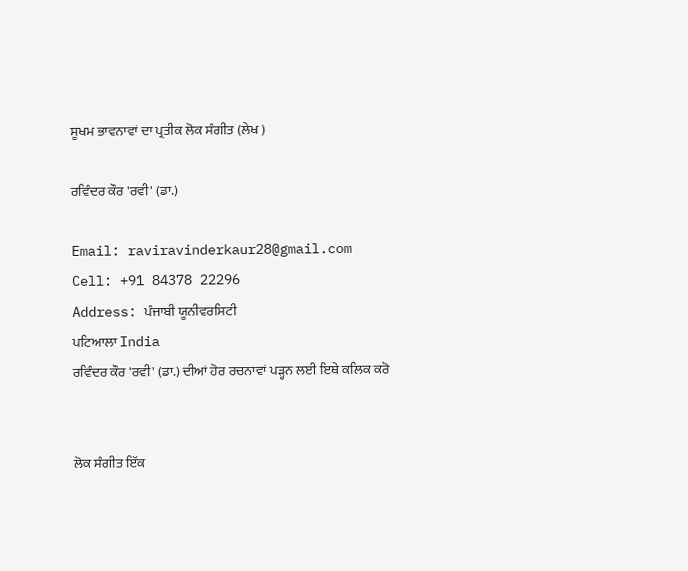ਸੂਖਮ ਭਾਵਨਾਵਾਂ ਦਾ ਪ੍ਰਤੀਕ ਲੋਕ ਸੰਗੀਤ (ਲੇਖ )

ਰਵਿੰਦਰ ਕੌਰ 'ਰਵੀ' (ਡਾ.)

Email: raviravinderkaur28@gmail.com
Cell: +91 84378 22296
Address: ਪੰਜਾਬੀ ਯੂਨੀਵਰਸਿਟੀ
ਪਟਿਆਲਾ India
ਰਵਿੰਦਰ ਕੌਰ 'ਰਵੀ' (ਡਾ.) ਦੀਆਂ ਹੋਰ ਰਚਨਾਵਾਂ ਪੜ੍ਹਨ ਲਈ ਇਥੇ ਕਲਿਕ ਕਰੋ


ਲੋਕ ਸੰਗੀਤ ਇੱਕ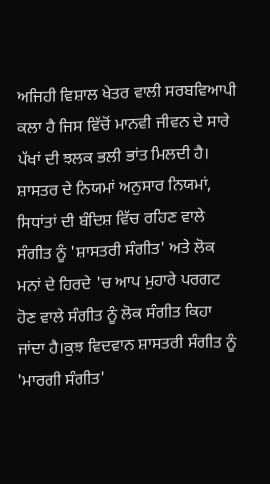ਅਜਿਹੀ ਵਿਸ਼ਾਲ ਖੇਤਰ ਵਾਲੀ ਸਰਬਵਿਆਪੀ ਕਲਾ ਹੈ ਜਿਸ ਵਿੱਚੋਂ ਮਾਨਵੀ ਜੀਵਨ ਦੇ ਸਾਰੇ ਪੱਖਾਂ ਦੀ ਝਲਕ ਭਲੀ ਭਾਂਤ ਮਿਲਦੀ ਹੈ। ਸ਼ਾਸਤਰ ਦੇ ਨਿਯਮਾਂ ਅਨੁਸਾਰ ਨਿਯਮਾਂ, ਸਿਧਾਂਤਾਂ ਦੀ ਬੰਦਿਸ਼ ਵਿੱਚ ਰਹਿਣ ਵਾਲੇ ਸੰਗੀਤ ਨੂੰ 'ਸ਼ਾਸਤਰੀ ਸੰਗੀਤ' ਅਤੇ ਲੋਕ ਮਨਾਂ ਦੇ ਹਿਰਦੇ 'ਚ ਆਪ ਮੁਹਾਰੇ ਪਰਗਟ ਹੋਣ ਵਾਲੇ ਸੰਗੀਤ ਨੂੰ ਲੋਕ ਸੰਗੀਤ ਕਿਹਾ ਜਾਂਦਾ ਹੈ।ਕੁਝ ਵਿਦਵਾਨ ਸ਼ਾਸਤਰੀ ਸੰਗੀਤ ਨੂੰ 'ਮਾਰਗੀ ਸੰਗੀਤ'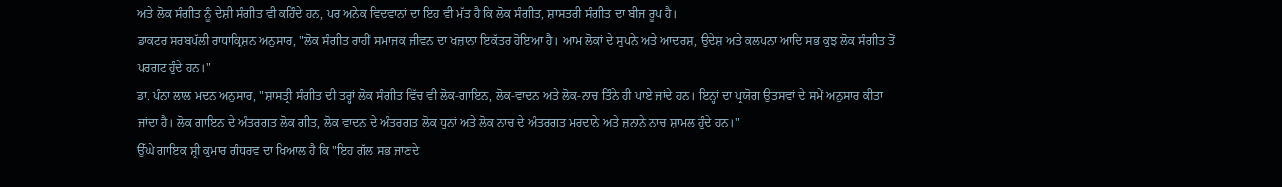ਅਤੇ ਲੋਕ ਸੰਗੀਤ ਨੂੰ ਦੇਸ਼ੀ ਸੰਗੀਤ ਵੀ ਕਹਿੰਦੇ ਹਨ, ਪਰ ਅਨੇਕ ਵਿਦਵਾਨਾਂ ਦਾ ਇਹ ਵੀ ਮੱਤ ਹੈ ਕਿ ਲੋਕ ਸੰਗੀਤ, ਸ਼ਾਸਤਰੀ ਸੰਗੀਤ ਦਾ ਬੀਜ ਰੂਪ ਹੈ।
ਡਾਕਟਰ ਸਰਬਪੱਲੀ ਰਾਧਾਕ੍ਰਿਸ਼ਨ ਅਨੁਸਾਰ, "ਲੋਕ ਸੰਗੀਤ ਰਾਹੀਂ ਸਮਾਜਕ ਜੀਵਨ ਦਾ ਖਜ਼ਾਨਾ ਇਕੱਤਰ ਹੋਇਆ ਹੈ। ਆਮ ਲੋਕਾਂ ਦੇ ਸੁਪਨੇ ਅਤੇ ਆਦਰਸ਼, ਉਦੇਸ਼ ਅਤੇ ਕਲਪਨਾ ਆਦਿ ਸਭ ਕੁਝ ਲੋਕ ਸੰਗੀਤ ਤੋਂ ਪਰਗਟ ਹੁੰਦੇ ਹਨ।"
ਡਾ. ਪੰਨਾ ਲਾਲ ਮਦਨ ਅਨੁਸਾਰ, "ਸ਼ਾਸਤ੍ਰੀ ਸੰਗੀਤ ਦੀ ਤਰ੍ਹਾਂ ਲੋਕ ਸੰਗੀਤ ਵਿੱਚ ਵੀ ਲੋਕ-ਗਾਇਨ, ਲੋਕ-ਵਾਦਨ ਅਤੇ ਲੋਕ-ਨਾਚ ਤਿੰਨੇ ਹੀ ਪਾਏ ਜਾਂਦੇ ਹਨ। ਇਨ੍ਹਾਂ ਦਾ ਪ੍ਰਯੋਗ ਉਤਸਵਾਂ ਦੇ ਸਮੇਂ ਅਨੁਸਾਰ ਕੀਤਾ ਜਾਂਦਾ ਹੈ। ਲੋਕ ਗਾਇਨ ਦੇ ਅੰਤਰਗਤ ਲੋਕ ਗੀਤ, ਲੋਕ ਵਾਦਨ ਦੇ ਅੰਤਰਗਤ ਲੋਕ ਧੁਨਾਂ ਅਤੇ ਲੋਕ ਨਾਚ ਦੇ ਅੰਤਰਗਤ ਮਰਦਾਨੇ ਅਤੇ ਜ਼ਨਾਨੇ ਨਾਚ ਸ਼ਾਮਲ ਹੁੰਦੇ ਹਨ।"
ਉੱਘੇ ਗਾਇਕ ਸ਼੍ਰੀ ਕੁਮਾਰ ਗੰਧਰਵ ਦਾ ਖਿਆਲ ਹੈ ਕਿ "ਇਹ ਗੱਲ ਸਭ ਜਾਣਦੇ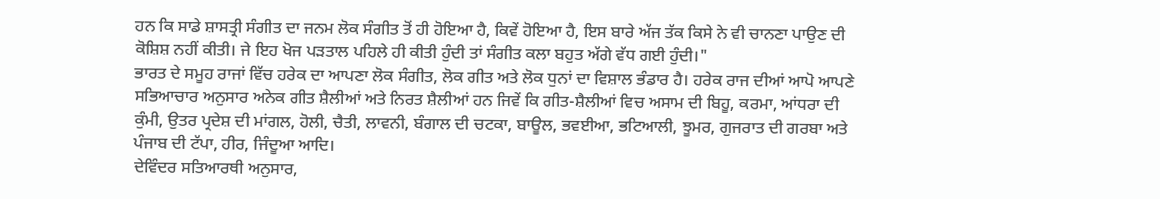ਹਨ ਕਿ ਸਾਡੇ ਸ਼ਾਸਤ੍ਰੀ ਸੰਗੀਤ ਦਾ ਜਨਮ ਲੋਕ ਸੰਗੀਤ ਤੋਂ ਹੀ ਹੋਇਆ ਹੈ, ਕਿਵੇਂ ਹੋਇਆ ਹੈ, ਇਸ ਬਾਰੇ ਅੱਜ ਤੱਕ ਕਿਸੇ ਨੇ ਵੀ ਚਾਨਣਾ ਪਾਉਣ ਦੀ ਕੋਸ਼ਿਸ਼ ਨਹੀਂ ਕੀਤੀ। ਜੇ ਇਹ ਖੋਜ ਪੜਤਾਲ ਪਹਿਲੇ ਹੀ ਕੀਤੀ ਹੁੰਦੀ ਤਾਂ ਸੰਗੀਤ ਕਲਾ ਬਹੁਤ ਅੱਗੇ ਵੱਧ ਗਈ ਹੁੰਦੀ।"
ਭਾਰਤ ਦੇ ਸਮੂਹ ਰਾਜਾਂ ਵਿੱਚ ਹਰੇਕ ਦਾ ਆਪਣਾ ਲੋਕ ਸੰਗੀਤ, ਲੋਕ ਗੀਤ ਅਤੇ ਲੋਕ ਧੁਨਾਂ ਦਾ ਵਿਸ਼ਾਲ ਭੰਡਾਰ ਹੈ। ਹਰੇਕ ਰਾਜ ਦੀਆਂ ਆਪੋ ਆਪਣੇ ਸਭਿਆਚਾਰ ਅਨੁਸਾਰ ਅਨੇਕ ਗੀਤ ਸ਼ੈਲੀਆਂ ਅਤੇ ਨਿਰਤ ਸ਼ੈਲੀਆਂ ਹਨ ਜਿਵੇਂ ਕਿ ਗੀਤ-ਸ਼ੈਲੀਆਂ ਵਿਚ ਅਸਾਮ ਦੀ ਬਿਹੂ, ਕਰਮਾ, ਆਂਧਰਾ ਦੀ ਕੁੰਮੀ, ਉਤਰ ਪ੍ਰਦੇਸ਼ ਦੀ ਮਾਂਗਲ, ਹੋਲੀ, ਚੈਤੀ, ਲਾਵਨੀ, ਬੰਗਾਲ ਦੀ ਚਟਕਾ, ਬਾਊਲ, ਭਵਈਆ, ਭਟਿਆਲੀ, ਝੂਮਰ, ਗੁਜਰਾਤ ਦੀ ਗਰਬਾ ਅਤੇ ਪੰਜਾਬ ਦੀ ਟੱਪਾ, ਹੀਰ, ਜਿੰਦੂਆ ਆਦਿ।
ਦੇਵਿੰਦਰ ਸਤਿਆਰਥੀ ਅਨੁਸਾਰ,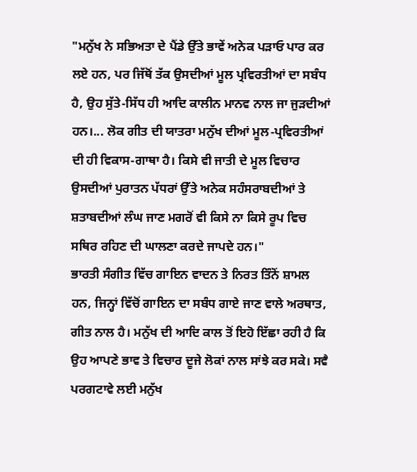"ਮਨੁੱਖ ਨੇ ਸਭਿਅਤਾ ਦੇ ਪੈਂਡੇ ਉੱਤੇ ਭਾਵੇਂ ਅਨੇਕ ਪੜਾਓ ਪਾਰ ਕਰ ਲਏ ਹਨ, ਪਰ ਜਿੱਥੋਂ ਤੱਕ ਉਸਦੀਆਂ ਮੂਲ ਪ੍ਰਵਿਰਤੀਆਂ ਦਾ ਸਬੰਧ ਹੈ, ਉਹ ਸੁੱਤੇ-ਸਿੱਧ ਹੀ ਆਦਿ ਕਾਲੀਨ ਮਾਨਵ ਨਾਲ ਜਾ ਜੁੜਦੀਆਂ ਹਨ।... ਲੋਕ ਗੀਤ ਦੀ ਯਾਤਰਾ ਮਨੁੱਖ ਦੀਆਂ ਮੂਲ-ਪ੍ਰਵਿਰਤੀਆਂ ਦੀ ਹੀ ਵਿਕਾਸ-ਗਾਥਾ ਹੈ। ਕਿਸੇ ਵੀ ਜਾਤੀ ਦੇ ਮੂਲ ਵਿਚਾਰ ਉਸਦੀਆਂ ਪੁਰਾਤਨ ਪੱਧਰਾਂ ਉੱਤੇ ਅਨੇਕ ਸਹੰਸਰਾਬਦੀਆਂ ਤੇ ਸ਼ਤਾਬਦੀਆਂ ਲੰਘ ਜਾਣ ਮਗਰੋਂ ਵੀ ਕਿਸੇ ਨਾ ਕਿਸੇ ਰੂਪ ਵਿਚ ਸਥਿਰ ਰਹਿਣ ਦੀ ਘਾਲਣਾ ਕਰਦੇ ਜਾਪਦੇ ਹਨ।"
ਭਾਰਤੀ ਸੰਗੀਤ ਵਿੱਚ ਗਾਇਨ ਵਾਦਨ ਤੇ ਨਿਰਤ ਤਿੰਨੋਂ ਸ਼ਾਮਲ ਹਨ, ਜਿਨ੍ਹਾਂ ਵਿੱਚੋਂ ਗਾਇਨ ਦਾ ਸਬੰਧ ਗਾਏ ਜਾਣ ਵਾਲੇ ਅਰਥਾਤ, ਗੀਤ ਨਾਲ ਹੈ। ਮਨੁੱਖ ਦੀ ਆਦਿ ਕਾਲ ਤੋਂ ਇਹੋ ਇੱਛਾ ਰਹੀ ਹੈ ਕਿ ਉਹ ਆਪਣੇ ਭਾਵ ਤੇ ਵਿਚਾਰ ਦੂਜੇ ਲੋਕਾਂ ਨਾਲ ਸਾਂਝੇ ਕਰ ਸਕੇ। ਸਵੈ ਪਰਗਟਾਵੇ ਲਈ ਮਨੁੱਖ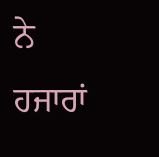ਨੇ ਹਜਾਰਾਂ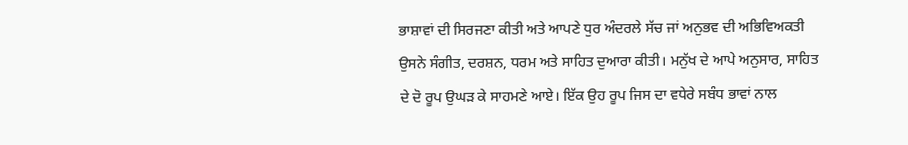ਭਾਸ਼ਾਵਾਂ ਦੀ ਸਿਰਜਣਾ ਕੀਤੀ ਅਤੇ ਆਪਣੇ ਧੁਰ ਅੰਦਰਲੇ ਸੱਚ ਜਾਂ ਅਨੁਭਵ ਦੀ ਅਭਿਵਿਅਕਤੀ ਉਸਨੇ ਸੰਗੀਤ, ਦਰਸ਼ਨ, ਧਰਮ ਅਤੇ ਸਾਹਿਤ ਦੁਆਰਾ ਕੀਤੀ। ਮਨੁੱਖ ਦੇ ਆਪੇ ਅਨੁਸਾਰ, ਸਾਹਿਤ ਦੇ ਦੋ ਰੂਪ ਉਘੜ ਕੇ ਸਾਹਮਣੇ ਆਏ। ਇੱਕ ਉਹ ਰੂਪ ਜਿਸ ਦਾ ਵਧੇਰੇ ਸਬੰਧ ਭਾਵਾਂ ਨਾਲ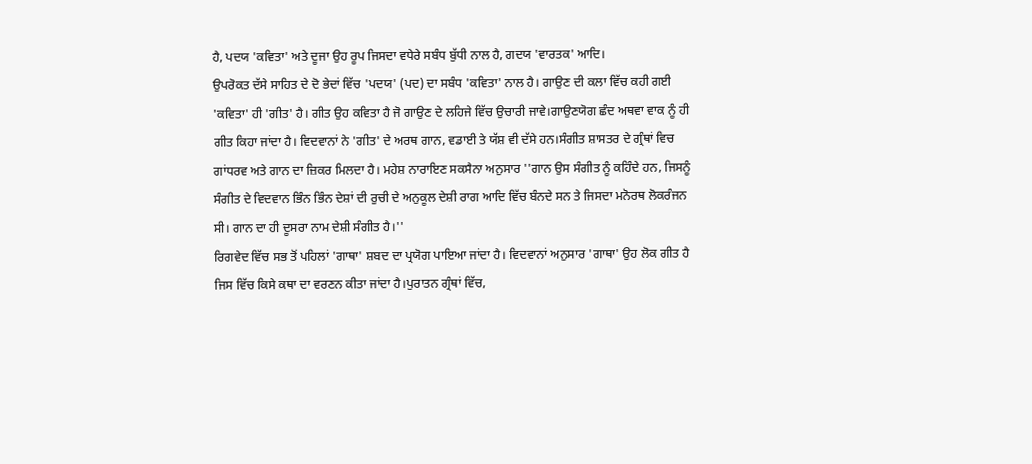ਹੈ, ਪਦਯ 'ਕਵਿਤਾ' ਅਤੇ ਦੂਜਾ ਉਹ ਰੂਪ ਜਿਸਦਾ ਵਧੇਰੇ ਸਬੰਧ ਬੁੱਧੀ ਨਾਲ ਹੈ, ਗਦਯ 'ਵਾਰਤਕ' ਆਦਿ।
ਉਪਰੋਕਤ ਦੱਸੇ ਸਾਹਿਤ ਦੇ ਦੋ ਭੇਦਾਂ ਵਿੱਚ 'ਪਦਯ' (ਪਦ) ਦਾ ਸਬੰਧ 'ਕਵਿਤਾ' ਨਾਲ ਹੈ। ਗਾਉਣ ਦੀ ਕਲਾ ਵਿੱਚ ਕਹੀ ਗਈ 'ਕਵਿਤਾ' ਹੀ 'ਗੀਤ' ਹੈ। ਗੀਤ ਉਹ ਕਵਿਤਾ ਹੈ ਜੋ ਗਾਉਣ ਦੇ ਲਹਿਜੇ ਵਿੱਚ ਉਚਾਰੀ ਜਾਵੇ।ਗਾਉਣਯੋਗ ਛੰਦ ਅਥਵਾ ਵਾਕ ਨੂੰ ਹੀ ਗੀਤ ਕਿਹਾ ਜਾਂਦਾ ਹੈ। ਵਿਦਵਾਨਾਂ ਨੇ 'ਗੀਤ' ਦੇ ਅਰਥ ਗਾਨ, ਵਡਾਈ ਤੇ ਯੱਸ਼ ਵੀ ਦੱਸੇ ਹਨ।ਸੰਗੀਤ ਸ਼ਾਸਤਰ ਦੇ ਗ੍ਰੰਥਾਂ ਵਿਚ ਗਾਂਧਰਵ ਅਤੇ ਗਾਨ ਦਾ ਜ਼ਿਕਰ ਮਿਲਦਾ ਹੈ। ਮਹੇਸ਼ ਨਾਰਾਇਣ ਸਕਸੈਨਾ ਅਨੁਸਾਰ ''ਗਾਨ ਉਸ ਸੰਗੀਤ ਨੂੰ ਕਹਿੰਦੇ ਹਨ, ਜਿਸਨੂੰ ਸੰਗੀਤ ਦੇ ਵਿਦਵਾਨ ਭਿੰਨ ਭਿੰਨ ਦੇਸ਼ਾਂ ਦੀ ਰੁਚੀ ਦੇ ਅਨੁਕੂਲ ਦੇਸ਼ੀ ਰਾਗ ਆਦਿ ਵਿੱਚ ਬੰਨਦੇ ਸਨ ਤੇ ਜਿਸਦਾ ਮਨੋਰਥ ਲੋਕਰੰਜਨ ਸੀ। ਗਾਨ ਦਾ ਹੀ ਦੂਸਰਾ ਨਾਮ ਦੇਸ਼ੀ ਸੰਗੀਤ ਹੈ।''
ਰਿਗਵੇਦ ਵਿੱਚ ਸਭ ਤੋਂ ਪਹਿਲਾਂ 'ਗਾਥਾ' ਸ਼ਬਦ ਦਾ ਪ੍ਰਯੋਗ ਪਾਇਆ ਜਾਂਦਾ ਹੈ। ਵਿਦਵਾਨਾਂ ਅਨੁਸਾਰ 'ਗਾਥਾ' ਉਹ ਲੋਕ ਗੀਤ ਹੈ ਜਿਸ ਵਿੱਚ ਕਿਸੇ ਕਥਾ ਦਾ ਵਰਣਨ ਕੀਤਾ ਜਾਂਦਾ ਹੈ।ਪੁਰਾਤਨ ਗ੍ਰੰਥਾਂ ਵਿੱਚ,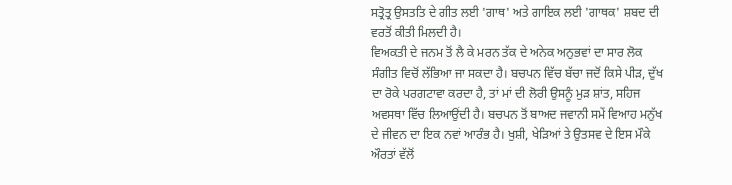ਸਤ੍ਰੋਤ੍ਰ ਉਸਤਤਿ ਦੇ ਗੀਤ ਲਈ 'ਗਾਥ' ਅਤੇ ਗਾਇਕ ਲਈ 'ਗਾਥਕ' ਸ਼ਬਦ ਦੀ ਵਰਤੋਂ ਕੀਤੀ ਮਿਲਦੀ ਹੈ।
ਵਿਅਕਤੀ ਦੇ ਜਨਮ ਤੋਂ ਲੈ ਕੇ ਮਰਨ ਤੱਕ ਦੇ ਅਨੇਕ ਅਨੁਭਵਾਂ ਦਾ ਸਾਰ ਲੋਕ ਸੰਗੀਤ ਵਿਚੋਂ ਲੱਭਿਆ ਜਾ ਸਕਦਾ ਹੈ। ਬਚਪਨ ਵਿੱਚ ਬੱਚਾ ਜਦੋਂ ਕਿਸੇ ਪੀੜ, ਦੁੱਖ ਦਾ ਰੋਕੇ ਪਰਗਟਾਵਾ ਕਰਦਾ ਹੈ, ਤਾਂ ਮਾਂ ਦੀ ਲੋਰੀ ਉਸਨੂੰ ਮੁੜ ਸ਼ਾਂਤ, ਸਹਿਜ ਅਵਸਥਾ ਵਿੱਚ ਲਿਆਉਂਦੀ ਹੈ। ਬਚਪਨ ਤੋਂ ਬਾਅਦ ਜਵਾਨੀ ਸਮੇਂ ਵਿਆਹ ਮਨੁੱਖ ਦੇ ਜੀਵਨ ਦਾ ਇਕ ਨਵਾਂ ਆਰੰਭ ਹੈ। ਖੁਸ਼ੀ, ਖੇੜਿਆਂ ਤੇ ਉਤਸਵ ਦੇ ਇਸ ਮੌਕੇ ਔਰਤਾਂ ਵੱਲੋਂ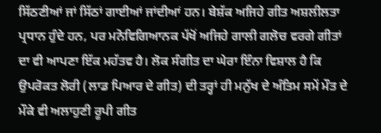ਸਿੱਠਣੀਆਂ ਜਾਂ ਸਿੱਠਾਂ ਗਾਈਆਂ ਜਾਂਦੀਆਂ ਹਨ। ਬੇਸ਼ੱਕ ਅਜਿਹੇ ਗੀਤ ਅਸ਼ਲੀਲਤਾ ਪ੍ਰਧਾਨ ਹੁੰਦੇ ਹਨ, ਪਰ ਮਨੋਵਿਗਿਆਨਕ ਪੱਖੋਂ ਅਜਿਹੇ ਗਾਲੀ ਗਲੋਚ ਵਰਗੇ ਗੀਤਾਂ ਦਾ ਵੀ ਆਪਣਾ ਇੱਕ ਮਹੱਤਵ ਹੈ। ਲੋਕ ਸੰਗੀਤ ਦਾ ਘੇਰਾ ਇੰਨਾ ਵਿਸ਼ਾਲ ਹੈ ਕਿ ਉਪਰੋਕਤ ਲੋਰੀ (ਲਾਡ ਪਿਆਰ ਦੇ ਗੀਤ) ਦੀ ਤਰ੍ਹਾਂ ਹੀ ਮਨੁੱਖ ਦੇ ਅੰਤਿਮ ਸਮੇਂ ਮੌਤ ਦੇ ਮੌਕੇ ਵੀ ਅਲਾਹੁਣੀ ਰੂਪੀ ਗੀਤ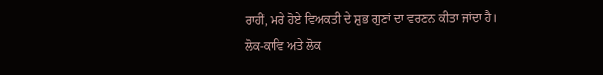ਰਾਹੀਂ, ਮਰੇ ਹੋਏ ਵਿਅਕਤੀ ਦੇ ਸ਼ੁਭ ਗੁਣਾਂ ਦਾ ਵਰਣਨ ਕੀਤਾ ਜਾਂਦਾ ਹੈ।
ਲੋਕ-ਕਾਵਿ ਅਤੇ ਲੋਕ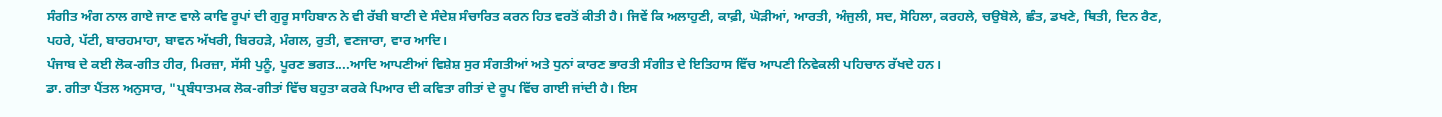ਸੰਗੀਤ ਅੰਗ ਨਾਲ ਗਾਏ ਜਾਣ ਵਾਲੇ ਕਾਵਿ ਰੂਪਾਂ ਦੀ ਗੁਰੂ ਸਾਹਿਬਾਨ ਨੇ ਵੀ ਰੱਬੀ ਬਾਣੀ ਦੇ ਸੰਦੇਸ਼ ਸੰਚਾਰਿਤ ਕਰਨ ਹਿਤ ਵਰਤੋਂ ਕੀਤੀ ਹੈ। ਜਿਵੇਂ ਕਿ ਅਲਾਹੁਣੀ, ਕਾਫ਼ੀ, ਘੋੜੀਆਂ, ਆਰਤੀ, ਅੰਜੁਲੀ, ਸਦ, ਸੋਹਿਲਾ, ਕਰਹਲੇ, ਚਉਬੋਲੇ, ਛੰਤ, ਡਖਣੇ, ਥਿਤੀ, ਦਿਨ ਰੈਣ, ਪਹਰੇ, ਪੱਟੀ, ਬਾਰਹਮਾਹਾ, ਬਾਵਨ ਅੱਖਰੀ, ਬਿਰਹੜੇ, ਮੰਗਲ, ਰੁਤੀ, ਵਣਜਾਰਾ, ਵਾਰ ਆਦਿ।
ਪੰਜਾਬ ਦੇ ਕਈ ਲੋਕ-ਗੀਤ ਹੀਰ, ਮਿਰਜ਼ਾ, ਸੱਸੀ ਪੁਨੂੰ, ਪੂਰਣ ਭਗਤ....ਆਦਿ ਆਪਣੀਆਂ ਵਿਸ਼ੇਸ਼ ਸੁਰ ਸੰਗਤੀਆਂ ਅਤੇ ਧੁਨਾਂ ਕਾਰਣ ਭਾਰਤੀ ਸੰਗੀਤ ਦੇ ਇਤਿਹਾਸ ਵਿੱਚ ਆਪਣੀ ਨਿਵੇਕਲੀ ਪਹਿਚਾਨ ਰੱਖਦੇ ਹਨ।
ਡਾ. ਗੀਤਾ ਪੈਂਤਲ ਅਨੁਸਾਰ, "ਪ੍ਰਬੰਧਾਤਮਕ ਲੋਕ-ਗੀਤਾਂ ਵਿੱਚ ਬਹੁਤਾ ਕਰਕੇ ਪਿਆਰ ਦੀ ਕਵਿਤਾ ਗੀਤਾਂ ਦੇ ਰੂਪ ਵਿੱਚ ਗਾਈ ਜਾਂਦੀ ਹੈ। ਇਸ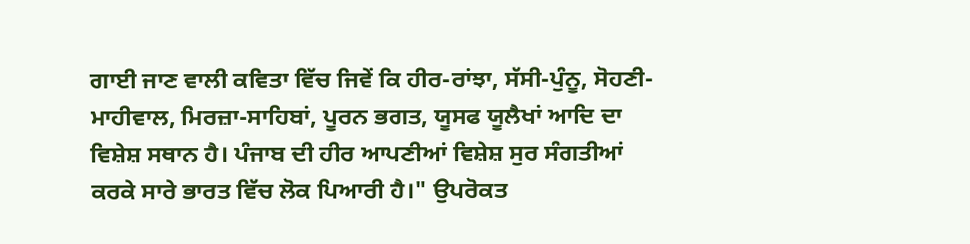ਗਾਈ ਜਾਣ ਵਾਲੀ ਕਵਿਤਾ ਵਿੱਚ ਜਿਵੇਂ ਕਿ ਹੀਰ-ਰਾਂਝਾ, ਸੱਸੀ-ਪੁੰਨੂ, ਸੋਹਣੀ-ਮਾਹੀਵਾਲ, ਮਿਰਜ਼ਾ-ਸਾਹਿਬਾਂ, ਪੂਰਨ ਭਗਤ, ਯੂਸਫ ਯੂਲੈਖਾਂ ਆਦਿ ਦਾ ਵਿਸ਼ੇਸ਼ ਸਥਾਨ ਹੈ। ਪੰਜਾਬ ਦੀ ਹੀਰ ਆਪਣੀਆਂ ਵਿਸ਼ੇਸ਼ ਸੁਰ ਸੰਗਤੀਆਂ ਕਰਕੇ ਸਾਰੇ ਭਾਰਤ ਵਿੱਚ ਲੋਕ ਪਿਆਰੀ ਹੈ।" ਉਪਰੋਕਤ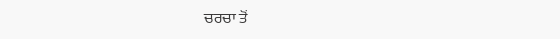ਚਰਚਾ ਤੋਂ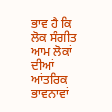ਭਾਵ ਹੈ ਕਿ ਲੋਕ ਸੰਗੀਤ ਆਮ ਲੋਕਾਂ ਦੀਆਂ ਆਂਤਰਿਕ ਭਾਵਨਾਵਾਂ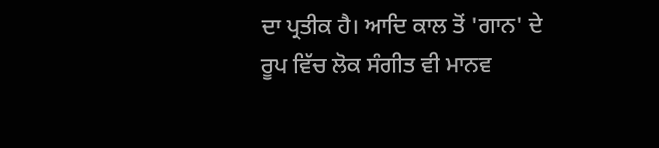ਦਾ ਪ੍ਰਤੀਕ ਹੈ। ਆਦਿ ਕਾਲ ਤੋਂ 'ਗਾਨ' ਦੇ ਰੂਪ ਵਿੱਚ ਲੋਕ ਸੰਗੀਤ ਵੀ ਮਾਨਵ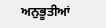ਅਨੁਭੂਤੀਆਂ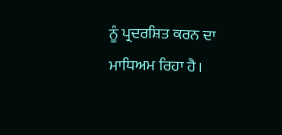ਨੂੰ ਪ੍ਰਦਰਸ਼ਿਤ ਕਰਨ ਦਾ ਮਾਧਿਅਮ ਰਿਹਾ ਹੈ।